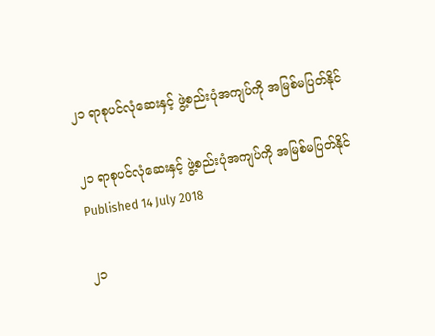၂၁ ရာစုပင်လုံဆေးနှင့် ဖွဲ့စည်းပုံအကျပ်ကို အမြစ်မပြတ်နိုင်

၂၁ ရာစုပင်လုံဆေးနှင့် ဖွဲ့စည်းပုံအကျပ်ကို အမြစ်မပြတ်နိုင်
Published 14 July 2018

၂၁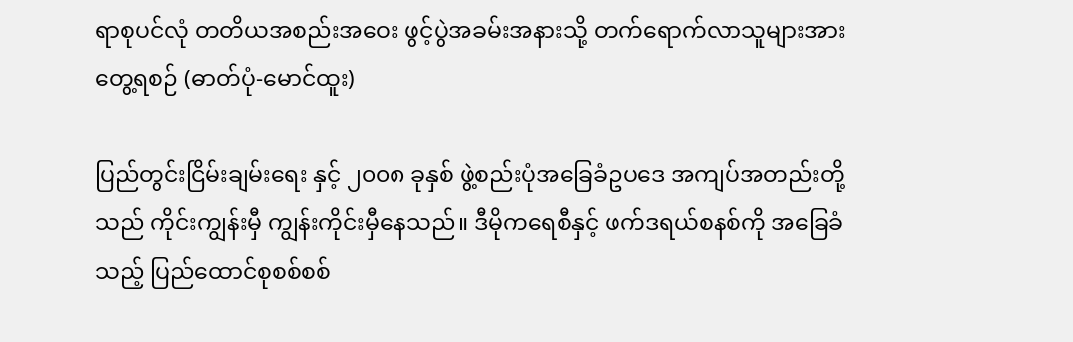ရာစုပင်လုံ တတိယအစည်းအဝေး ဖွင့်ပွဲအခမ်းအနားသို့ တက်ရောက်လာသူများအား တွေ့ရစဉ် (ဓာတ်ပုံ-မောင်ထူး)

ပြည်တွင်းငြိမ်းချမ်းရေး နှင့် ၂၀၀၈ ခုနှစ် ဖွဲ့စည်းပုံအခြေခံဥပဒေ အကျပ်အတည်းတို့သည် ကိုင်းကျွန်းမှီ ကျွန်းကိုင်းမှီနေသည်။ ဒီမိုကရေစီနှင့် ဖက်ဒရယ်စနစ်ကို အခြေခံသည့် ပြည်ထောင်စုစစ်စစ်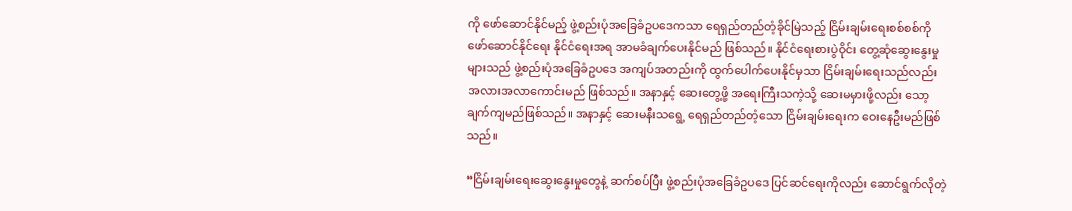ကို ဖော်ဆောင်နိုင်မည့် ဖွဲ့စည်းပုံအခြေခံဥပဒေကသာ ရေရှည်တည်တံ့ခိုင်မြဲသည့် ငြိမ်းချမ်းရေးစစ်စစ်ကို ဖော်ဆောင်နိုင်ရေး နိုင်ငံရေးအရ အာမခံချက်ပေးနိုင်မည် ဖြစ်သည်။ နိုင်ငံရေးစားပွဲဝိုင်း တွေ့ဆုံဆွေးနွေးမှုများသည် ဖွဲ့စည်းပုံအခြေခံဥပဒေ အကျပ်အတည်းကို ထွက်ပေါက်ပေးနိုင်မှသာ ငြိမ်းချမ်းရေးသည်လည်း အလားအလာကောင်းမည် ဖြစ်သည်။ အနာနှင့် ဆေးတွေ့ဖို့ အရေးကြီးသကဲ့သို့ ဆေးမမှားဖို့လည်း သော့ချက်ကျမည်ဖြစ်သည်။ အနာနှင့် ဆေးမနီးသရွေ့ ရေရှည်တည်တံ့သော ငြိမ်းချမ်းရေးက ဝေးနေဦးမည်ဖြစ်သည်။

“ငြိမ်းချမ်းရေးဆွေးနွေးမှုတွေနဲ့ ဆက်စပ်ပြီး ဖွဲ့စည်းပုံအခြေခံဥပဒေ ပြင်ဆင်ရေးကိုလည်း ဆောင်ရွက်လိုတဲ့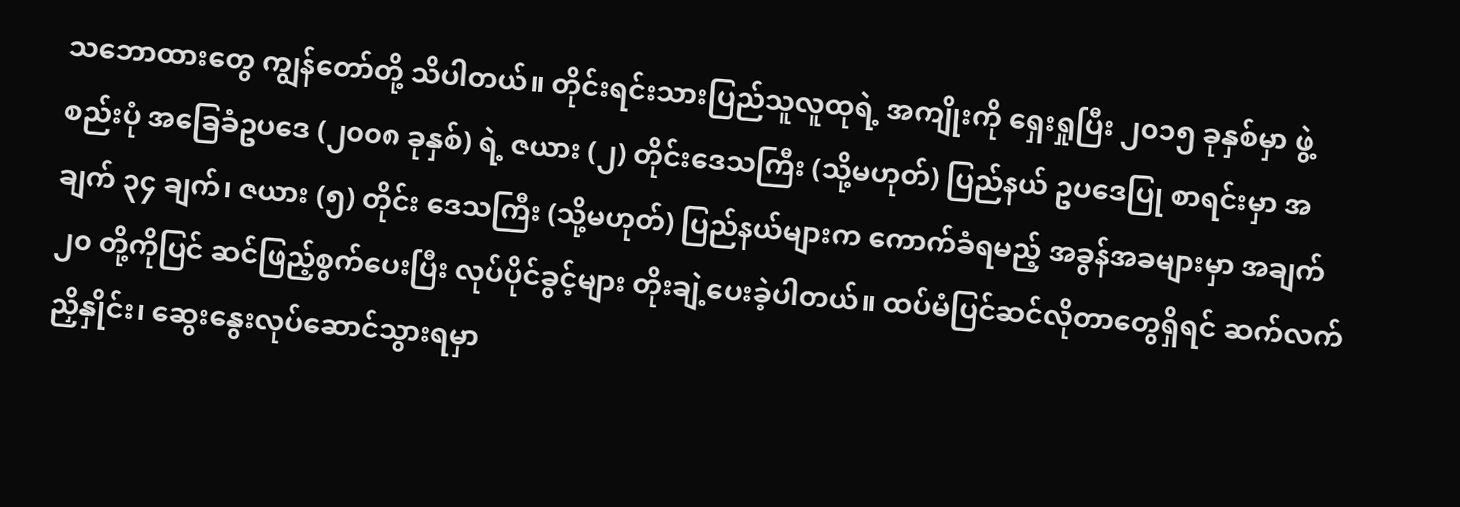သဘောထားတွေ ကျွန်တော်တို့ သိပါတယ်။ တိုင်းရင်းသားပြည်သူလူထုရဲ့ အကျိုးကို ရှေးရှုပြီး ၂၀၁၅ ခုနှစ်မှာ ဖွဲ့စည်းပုံ အခြေခံဥပဒေ (၂၀၀၈ ခုနှစ်) ရဲ့ ဇယား (၂) တိုင်းဒေသကြီး (သို့မဟုတ်) ပြည်နယ် ဥပဒေပြု စာရင်းမှာ အချက် ၃၄ ချက်၊ ဇယား (၅) တိုင်း ဒေသကြီး (သို့မဟုတ်) ပြည်နယ်များက ကောက်ခံရမည့် အခွန်အခများမှာ အချက် ၂၀ တို့ကိုပြင် ဆင်ဖြည့်စွက်ပေးပြီး လုပ်ပိုင်ခွင့်များ တိုးချဲ့ပေးခဲ့ပါတယ်။ ထပ်မံပြင်ဆင်လိုတာတွေရှိရင် ဆက်လက်ညှိနှိုင်း၊ ဆွေးနွေးလုပ်ဆောင်သွားရမှာ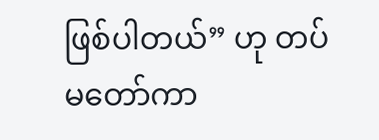ဖြစ်ပါတယ်” ဟု တပ်မတော်ကာ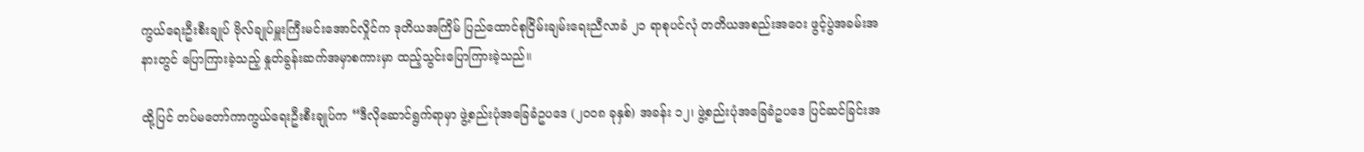ကွယ်ရေးဦးစီးချုပ် ဗိုလ်ချုပ်မှူးကြီးမင်းအောင်လှိုင်က ဒုတိယအကြိမ် ပြည်ထောင်စုငြိမ်းချမ်းရေးညီလာခံ ၂၁ ရာစုပင်လုံ တတိယအစည်းအဝေး ဖွင့်ပွဲအခမ်းအနားတွင် ပြောကြားခဲ့သည့် နှုတ်ခွန်းဆက်အမှာစကားမှာ ထည့်သွင်းပြောကြားခဲ့သည်။

ထို့ပြင် တပ်မတော်ကာကွယ်ရေးဦးစီးချုပ်က “ဒီလိုဆောင်ရွက်ရာမှာ ဖွဲ့စည်းပုံအခြေခံဥပဒေ (၂၀၀၈ ခုနှစ်) အခန်း ၁၂၊ ဖွဲ့စည်းပုံအခြေခံဥပဒေ ပြင်ဆင်ခြင်းအ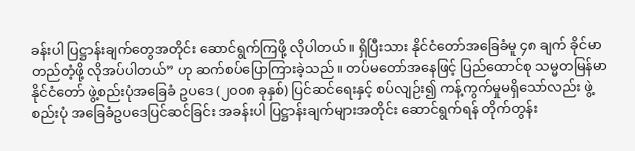ခန်းပါ ပြဋ္ဌာန်းချက်တွေအတိုင်း ဆောင်ရွက်ကြဖို့ လိုပါတယ်။ ရှိပြီးသား နိုင်ငံတော်အခြေခံမူ ၄၈ ချက် ခိုင်မာတည်တံ့ဖို့ လိုအပ်ပါတယ်” ဟု ဆက်စပ်ပြောကြားခဲ့သည်။ တပ်မတော်အနေဖြင့် ပြည်ထောင်စု သမ္မတမြန်မာနိုင်ငံတော် ဖွဲ့စည်းပုံအခြေခံ ဥပဒေ (၂၀၀၈ ခုနှစ်) ပြင်ဆင်ရေးနှင့် စပ်လျဉ်း၍ ကန့်ကွက်မှုမရှိသော်လည်း ဖွဲ့စည်းပုံ အခြေခံဥပဒေပြင်ဆင်ခြင်း အခန်းပါ ပြဋ္ဌာန်းချက်များအတိုင်း ဆောင်ရွက်ရန် တိုက်တွန်း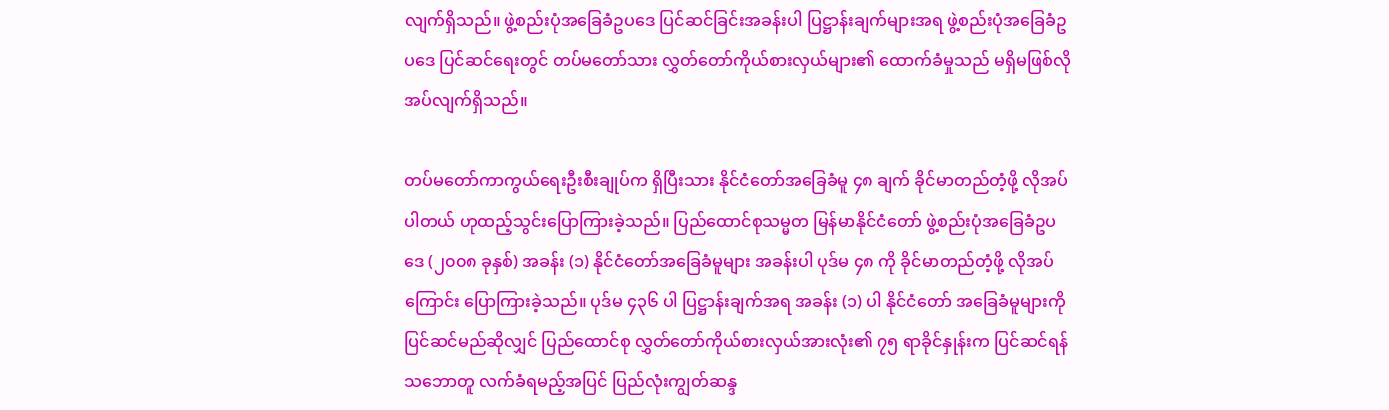လျက်ရှိသည်။ ဖွဲ့စည်းပုံအခြေခံဥပဒေ ပြင်ဆင်ခြင်းအခန်းပါ ပြဋ္ဌာန်းချက်များအရ ဖွဲ့စည်းပုံအခြေခံဥပဒေ ပြင်ဆင်ရေးတွင် တပ်မတော်သား လွှတ်တော်ကိုယ်စားလှယ်များ၏ ထောက်ခံမှုသည် မရှိမဖြစ်လိုအပ်လျက်ရှိသည်။

တပ်မတော်ကာကွယ်ရေးဦးစီးချုပ်က ရှိပြီးသား နိုင်ငံတော်အခြေခံမူ ၄၈ ချက် ခိုင်မာတည်တံ့ဖို့ လိုအပ်ပါတယ် ဟုထည့်သွင်းပြောကြားခဲ့သည်။ ပြည်ထောင်စုသမ္မတ မြန်မာနိုင်ငံတော် ဖွဲ့စည်းပုံအခြေခံဥပဒေ (၂၀၀၈ ခုနှစ်) အခန်း (၁) နိုင်ငံတော်အခြေခံမူများ အခန်းပါ ပုဒ်မ ၄၈ ကို ခိုင်မာတည်တံ့ဖို့ လိုအပ်ကြောင်း ပြောကြားခဲ့သည်။ ပုဒ်မ ၄၃၆ ပါ ပြဋ္ဌာန်းချက်အရ အခန်း (၁) ပါ နိုင်ငံတော် အခြေခံမူများကို ပြင်ဆင်မည်ဆိုလျှင် ပြည်ထောင်စု လွှတ်တော်ကိုယ်စားလှယ်အားလုံး၏ ၇၅ ရာခိုင်နှုန်းက ပြင်ဆင်ရန် သဘောတူ လက်ခံရမည့်အပြင် ပြည်လုံးကျွတ်ဆန္ဒ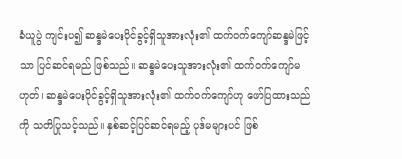ခံယူပွဲ ကျင်းပ၍ ဆန္ဒမဲပေးပိုင်ခွင့်ရှိသူအားလုံး၏ ထက်ဝက်ကျော်ဆန္ဒမဲဖြင့်သာ ပြင်ဆင်ရမည် ဖြစ်သည်။ ဆန္ဒမဲပေးသူအားလုံး၏ ထက်ဝက်ကျော်မဟုတ်၊ ဆန္ဒမဲပေးပိုင်ခွင့်ရှိသူအားလုံး၏ ထက်ဝက်ကျော်ဟု ဖော်ပြထားသည်ကို သတိပြုသင့်သည်။ နှစ်ဆင့်ပြင်ဆင်ရမည့် ပုဒ်မများပင် ဖြစ်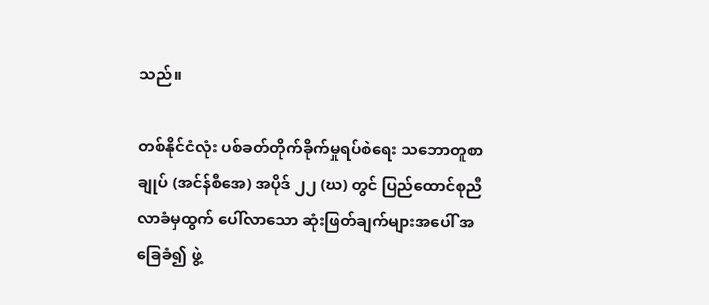သည်။

တစ်နိုင်ငံလုံး ပစ်ခတ်တိုက်ခိုက်မှုရပ်စဲရေး သဘောတူစာချုပ် (အင်န်စီအေ) အပိုဒ် ၂၂ (ဃ) တွင် ပြည်ထောင်စုညီလာခံမှထွက် ပေါ်လာသော ဆုံးဖြတ်ချက်များအပေါ် အခြေခံ၍ ဖွဲ့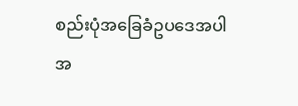စည်းပုံအခြေခံဥပဒေအပါအ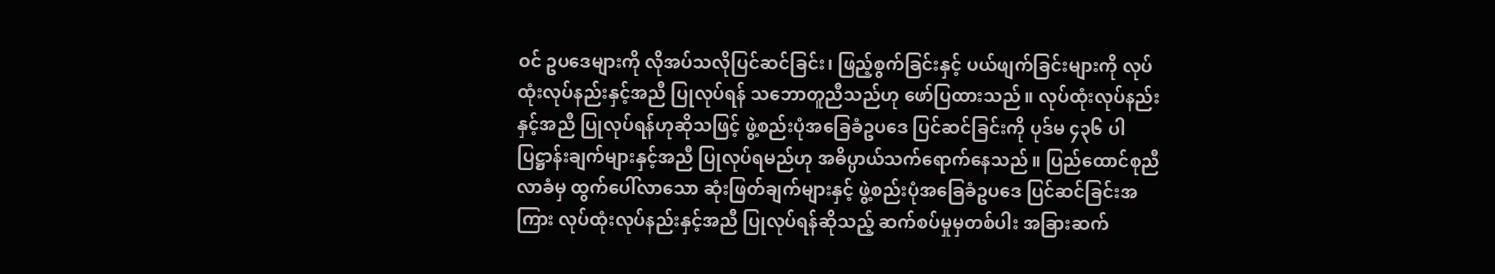ဝင် ဥပဒေများကို လိုအပ်သလိုပြင်ဆင်ခြင်း၊ ဖြည့်စွက်ခြင်းနှင့် ပယ်ဖျက်ခြင်းများကို လုပ်ထုံးလုပ်နည်းနှင့်အညီ ပြုလုပ်ရန် သဘောတူညီသည်ဟု ဖော်ပြထားသည်။ လုပ်ထုံးလုပ်နည်းနှင့်အညီ ပြုလုပ်ရန်ဟုဆိုသဖြင့် ဖွဲ့စည်းပုံအခြေခံဥပဒေ ပြင်ဆင်ခြင်းကို ပုဒ်မ ၄၃၆ ပါ ပြဋ္ဌာန်းချက်များနှင့်အညီ ပြုလုပ်ရမည်ဟု အဓိပ္ပာယ်သက်ရောက်နေသည်။ ပြည်ထောင်စုညီလာခံမှ ထွက်ပေါ်လာသော ဆုံးဖြတ်ချက်များနှင့် ဖွဲ့စည်းပုံအခြေခံဥပဒေ ပြင်ဆင်ခြင်းအကြား လုပ်ထုံးလုပ်နည်းနှင့်အညီ ပြုလုပ်ရန်ဆိုသည့် ဆက်စပ်မှုမှတစ်ပါး အခြားဆက်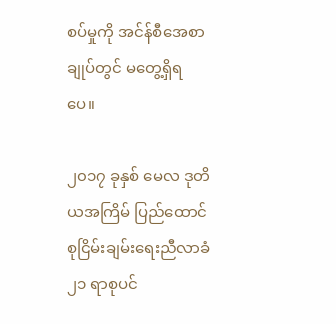စပ်မှုကို အင်န်စီအေစာချုပ်တွင် မတွေ့ရှိရပေ။

၂၀၁၇ ခုနှစ် မေလ ဒုတိယအကြိမ် ပြည်ထောင်စုငြိမ်းချမ်းရေးညီလာခံ၂၁ ရာစုပင်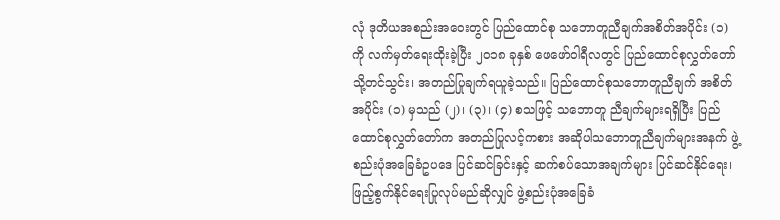လုံ ဒုတိယအစည်းအဝေးတွင် ပြည်ထောင်စု သဘောတူညီချက်အစိတ်အပိုင်း (၁) ကို လက်မှတ်ရေးထိုးခဲ့ပြီး ၂၀၁၈ ခုနှစ် ဖေဖော်ဝါရီလတွင် ပြည်ထောင်စုလွှတ်တော်သို့တင်သွင်း၊ အတည်ပြုချက်ရယူခဲ့သည်။ ပြည်ထောင်စုသဘောတူညီချက် အစိတ်အပိုင်း (၁) မှသည် (၂)၊ (၃)၊ (၄) စသဖြင့် သဘောတူ ညီချက်များရရှိပြီး ပြည်ထောင်စုလွှတ်တော်က အတည်ပြုလင့်ကစား အဆိုပါသဘောတူညီချက်များအနက် ဖွဲ့စည်းပုံအခြေခံဥပဒေ ပြင်ဆင်ခြင်းနှင့် ဆက်စပ်သောအချက်များ ပြင်ဆင်နိုင်ရေး၊ ဖြည့်စွက်နိုင်ရေးပြုလုပ်မည်ဆိုလျှင် ဖွဲ့စည်းပုံအခြေခံ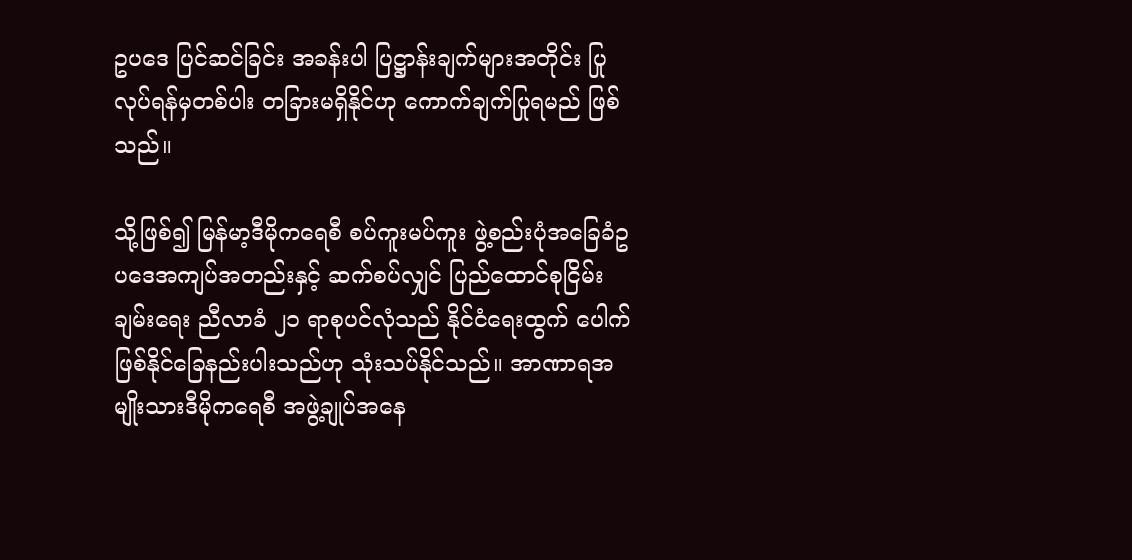ဥပဒေ ပြင်ဆင်ခြင်း အခန်းပါ ပြဋ္ဌာန်းချက်များအတိုင်း ပြုလုပ်ရန်မှတစ်ပါး တခြားမရှိနိုင်ဟု ကောက်ချက်ပြုရမည် ဖြစ်သည်။

သို့ဖြစ်၍ မြန်မာ့ဒီမိုကရေစီ စပ်ကူးမပ်ကူး ဖွဲ့စည်းပုံအခြေခံဥပဒေအကျပ်အတည်းနှင့် ဆက်စပ်လျှင် ပြည်ထောင်စုငြိမ်းချမ်းရေး ညီလာခံ ၂၁ ရာစုပင်လုံသည် နိုင်ငံရေးထွက် ပေါက်ဖြစ်နိုင်ခြေနည်းပါးသည်ဟု သုံးသပ်နိုင်သည်။ အာဏာရအမျိုးသားဒီမိုကရေစီ အဖွဲ့ချုပ်အနေ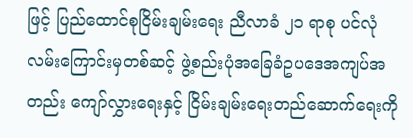ဖြင့် ပြည်ထောင်စုငြိမ်းချမ်းရေး ညီလာခံ ၂၁ ရာစု ပင်လုံလမ်းကြောင်းမှတစ်ဆင့် ဖွဲ့စည်းပုံအခြေခံဥပဒေအကျပ်အတည်း ကျော်လွှားရေးနှင့် ငြိမ်းချမ်းရေးတည်ဆောက်ရေးကို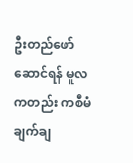ဦးတည်ဖော်ဆောင်ရန် မူလကတည်း ကစီမံချက်ချ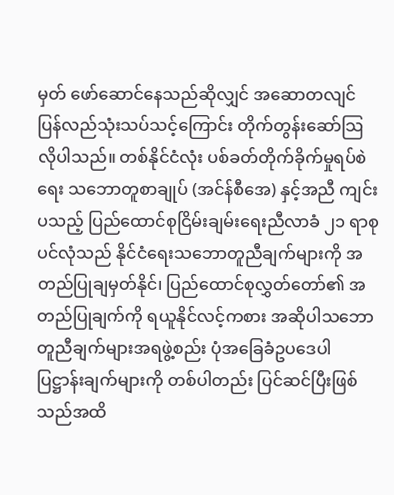မှတ် ဖော်ဆောင်နေသည်ဆိုလျှင် အဆောတလျင် ပြန်လည်သုံးသပ်သင့်ကြောင်း တိုက်တွန်းဆော်သြလိုပါသည်။ တစ်နိုင်ငံလုံး ပစ်ခတ်တိုက်ခိုက်မှုရပ်စဲရေး သဘောတူစာချုပ် (အင်န်စီအေ) နှင့်အညီ ကျင်းပသည့် ပြည်ထောင်စုငြိမ်းချမ်းရေးညီလာခံ ၂၁ ရာစု ပင်လုံသည် နိုင်ငံရေးသဘောတူညီချက်များကို အတည်ပြုချမှတ်နိုင်၊ ပြည်ထောင်စုလွှတ်တော်၏ အတည်ပြုချက်ကို ရယူနိုင်လင့်ကစား အဆိုပါသဘောတူညီချက်များအရဖွဲ့စည်း ပုံအခြေခံဥပဒေပါ ပြဋ္ဌာန်းချက်များကို တစ်ပါတည်း ပြင်ဆင်ပြီးဖြစ်သည်အထိ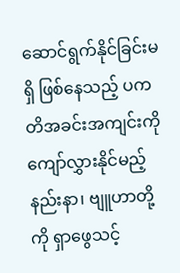ဆောင်ရွက်နိုင်ခြင်းမရှိ ဖြစ်နေသည့် ပကတိအခင်းအကျင်းကို ကျော်လွှားနိုင်မည့် နည်းနာ၊ ဗျူဟာတို့ကို ရှာဖွေသင့်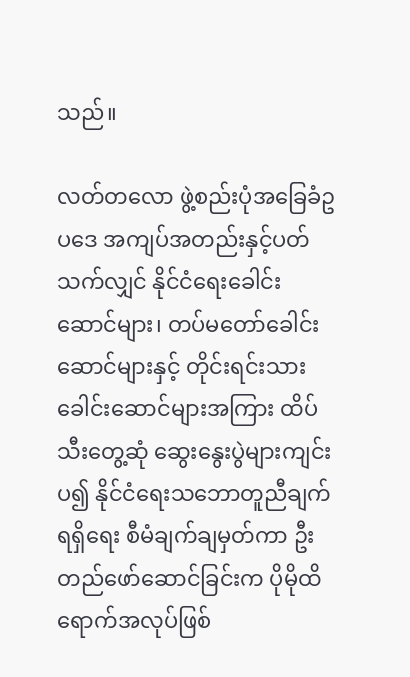သည်။

လတ်တလော ဖွဲ့စည်းပုံအခြေခံဥပဒေ အကျပ်အတည်းနှင့်ပတ်သက်လျှင် နိုင်ငံရေးခေါင်းဆောင်များ၊ တပ်မတော်ခေါင်းဆောင်များနှင့် တိုင်းရင်းသားခေါင်းဆောင်များအကြား ထိပ်သီးတွေ့ဆုံ ဆွေးနွေးပွဲများကျင်းပ၍ နိုင်ငံရေးသဘောတူညီချက်ရရှိရေး စီမံချက်ချမှတ်ကာ ဦးတည်ဖော်ဆောင်ခြင်းက ပိုမိုထိရောက်အလုပ်ဖြစ်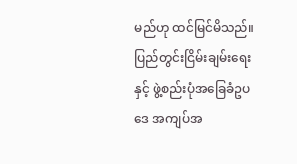မည်ဟု ထင်မြင်မိသည်။ ပြည်တွင်းငြိမ်းချမ်းရေးနှင့် ဖွဲ့စည်းပုံအခြေခံဥပဒေ အကျပ်အ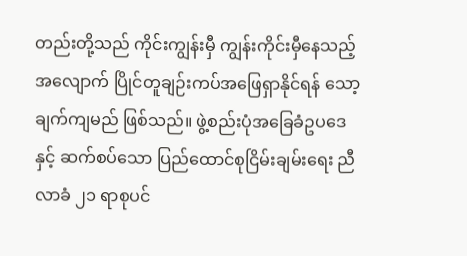တည်းတို့သည် ကိုင်းကျွန်းမှီ ကျွန်းကိုင်းမှီနေသည့်အလျောက် ပြိုင်တူချဉ်းကပ်အဖြေရှာနိုင်ရန် သော့ချက်ကျမည် ဖြစ်သည်။ ဖွဲ့စည်းပုံအခြေခံဥပဒေနှင့် ဆက်စပ်သော ပြည်ထောင်စုငြိမ်းချမ်းရေး ညီလာခံ ၂၁ ရာစုပင်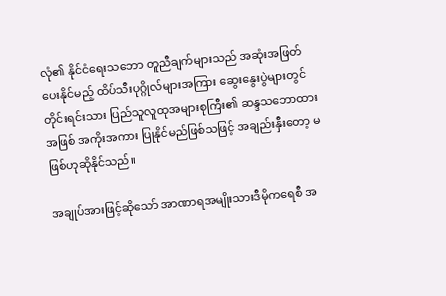လုံ၏ နိုင်ငံရေးသဘော တူညီချက်များသည် အဆုံးအဖြတ်ပေးနိုင်မည့် ထိပ်သီးပုဂ္ဂိုလ်များအကြား ဆွေးနွေးပွဲများတွင် တိုင်းရင်းသား ပြည်သူလူထုအများစုကြီး၏ ဆန္ဒသဘောထားအဖြစ် အကိုးအကား ပြုနိုင်မည်ဖြစ်သဖြင့် အချည်းနှီးတော့ မဖြစ်ဟုဆိုနိုင်သည်။

အချုပ်အားဖြင့်ဆိုသော် အာဏာရအမျိုးသားဒီမိုကရေစီ အ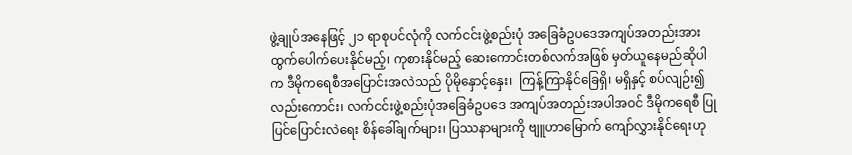ဖွဲ့ချုပ်အနေဖြင့် ၂၁ ရာစုပင်လုံကို လက်ငင်းဖွဲ့စည်းပုံ အခြေခံဥပဒေအကျပ်အတည်းအား ထွက်ပေါက်ပေးနိုင်မည့်၊ ကုစားနိုင်မည့် ဆေးကောင်းတစ်လက်အဖြစ် မှတ်ယူနေမည်ဆိုပါက ဒီမိုကရေစီအပြောင်းအလဲသည် ပိုမိုနှောင့်နှေး၊  ကြန့်ကြာနိုင်ခြေရှိ၊ မရှိနှင့် စပ်လျဉ်း၍လည်းကောင်း၊ လက်ငင်းဖွဲ့စည်းပုံအခြေခံဥပဒေ အကျပ်အတည်းအပါအဝင် ဒီမိုကရေစီ ပြုပြင်ပြောင်းလဲရေး စိန်ခေါ်ချက်များ၊ ပြဿနာများကို ဗျူဟာမြောက် ကျော်လွှားနိုင်ရေးဟု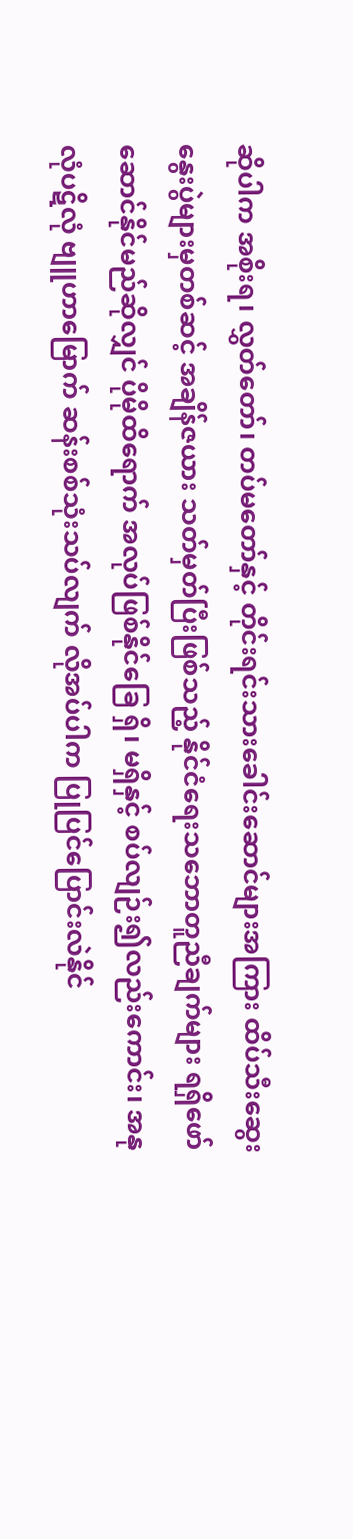ဆိုပါက အစိုးရ၊ လွှတ်တော်၊ တပ်မတော်နှင့် တိုင်းရင်းသားခေါင်းဆောင်များအကြား ထိပ်သီးဆွေးနွေးပွဲများမှတစ်ဆင့် အချိန်ဇယား သတ်မှတ်ပြီးဖြစ်သည့် နိုင်ငံရေးသဘောတူညီချက်များ ရရှိဖော်ဆောင်နိုင်မည်ဆိုလျှင် ပိုမိုထိရောက် အလုပ်ဖြစ်နိုင်ခြေ ရှိ၊ မရှိနှင့် စပ်လျဉ်း၍လည်းကောင်း၊ အနုလုံပဋိလုံ ဗျူဟာမြောက် ဆန်းစစ်သုံးသပ်လျက် လိုအပ်ပါက ပြုပြင်ပြောင်းလဲနိုင်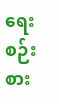ရေး စဉ်းစား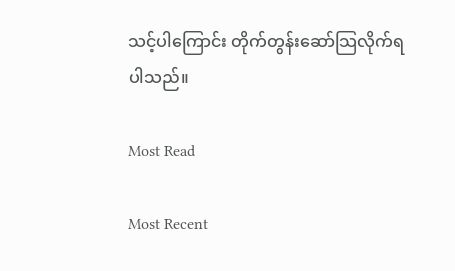သင့်ပါကြောင်း တိုက်တွန်းဆော်သြလိုက်ရပါသည်။

Most Read

Most Recent